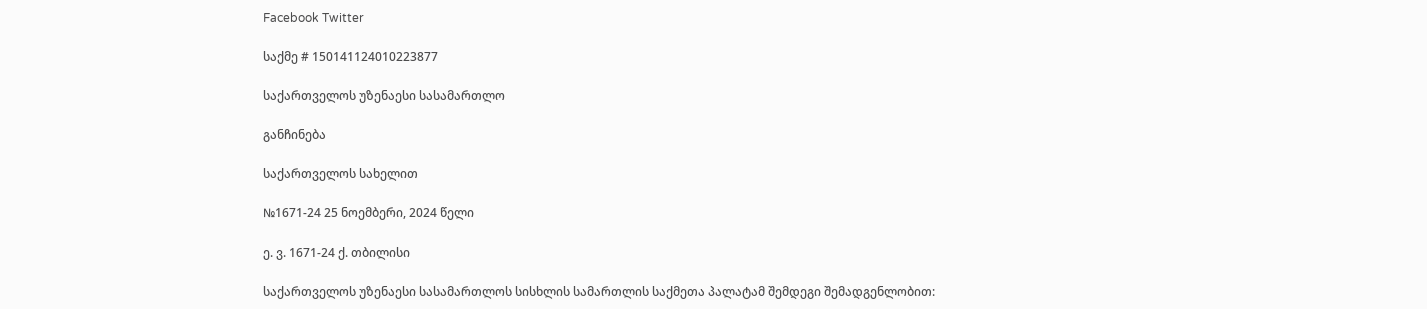Facebook Twitter

საქმე # 150141124010223877

საქართველოს უზენაესი სასამართლო

განჩინება

საქართველოს სახელით

№1671-24 25 ნოემბერი, 2024 წელი

ე. ვ. 1671-24 ქ. თბილისი

საქართველოს უზენაესი სასამართლოს სისხლის სამართლის საქმეთა პალატამ შემდეგი შემადგენლობით: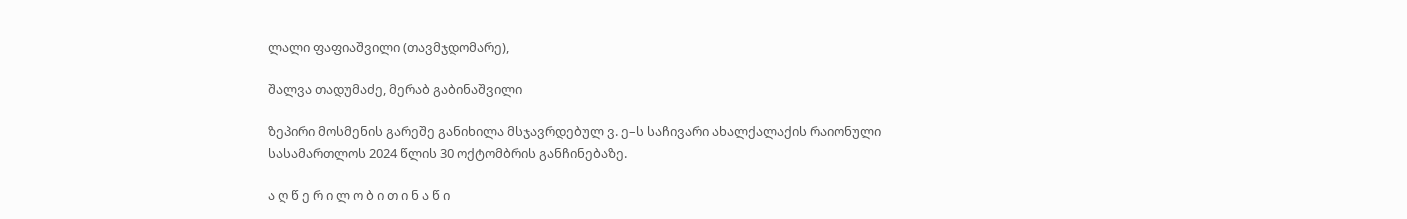ლალი ფაფიაშვილი (თავმჯდომარე),

შალვა თადუმაძე, მერაბ გაბინაშვილი

ზეპირი მოსმენის გარეშე განიხილა მსჯავრდებულ ვ. ე–ს საჩივარი ახალქალაქის რაიონული სასამართლოს 2024 წლის 30 ოქტომბრის განჩინებაზე.

ა ღ წ ე რ ი ლ ო ბ ი თ ი ნ ა წ ი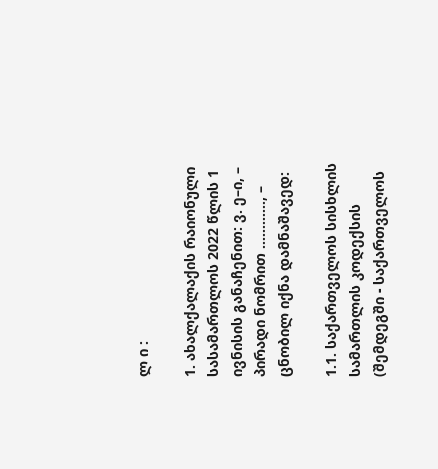ლ ი :

1. ახალქალაქის რაიონული სასამართლოს 2022 წლის 1 ივნისის განაჩენით: ვ. ე–ი, – პირადი ნომრით ............, – ცნობილ იქნა დამნაშავედ:

1.1. საქართველოს სისხლის სამართლის კოდექსის (შემდეგში - საქართველოს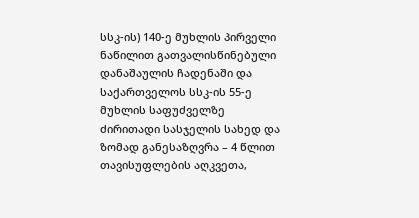სსკ-ის) 140-ე მუხლის პირველი ნაწილით გათვალისწინებული დანაშაულის ჩადენაში და საქართველოს სსკ-ის 55-ე მუხლის საფუძველზე ძირითადი სასჯელის სახედ და ზომად განესაზღვრა – 4 წლით თავისუფლების აღკვეთა,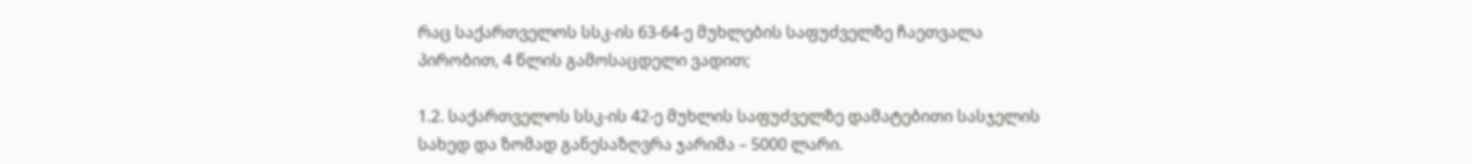რაც საქართველოს სსკ-ის 63-64-ე მუხლების საფუძველზე ჩაეთვალა პირობით, 4 წლის გამოსაცდელი ვადით;

1.2. საქართველოს სსკ-ის 42-ე მუხლის საფუძველზე დამატებითი სასჯელის სახედ და ზომად განესაზღვრა ჯარიმა – 5000 ლარი.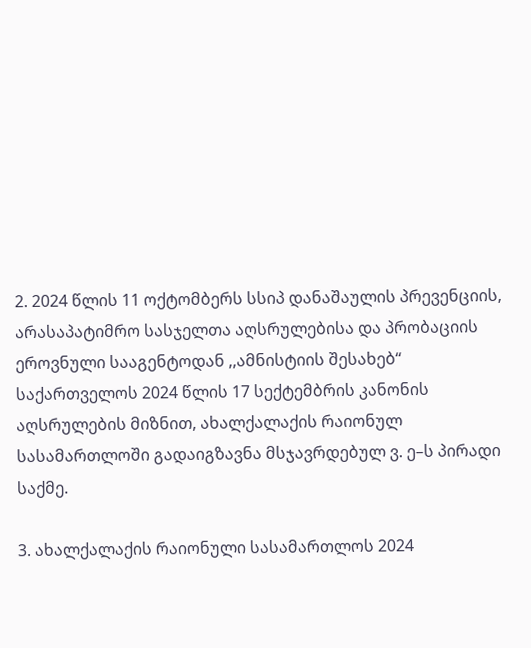2. 2024 წლის 11 ოქტომბერს სსიპ დანაშაულის პრევენციის, არასაპატიმრო სასჯელთა აღსრულებისა და პრობაციის ეროვნული სააგენტოდან ,,ამნისტიის შესახებ“ საქართველოს 2024 წლის 17 სექტემბრის კანონის აღსრულების მიზნით, ახალქალაქის რაიონულ სასამართლოში გადაიგზავნა მსჯავრდებულ ვ. ე–ს პირადი საქმე.

3. ახალქალაქის რაიონული სასამართლოს 2024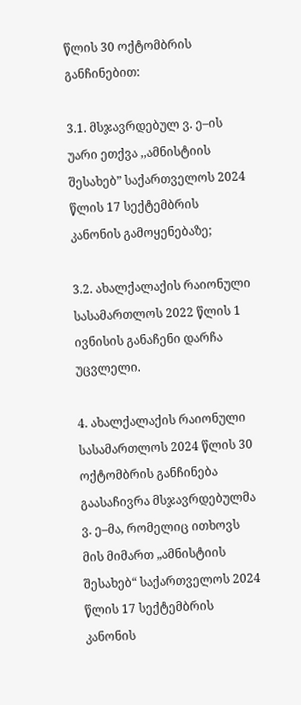წლის 30 ოქტომბრის განჩინებით:

3.1. მსჯავრდებულ ვ. ე–ის უარი ეთქვა ,,ამნისტიის შესახებ” საქართველოს 2024 წლის 17 სექტემბრის კანონის გამოყენებაზე;

3.2. ახალქალაქის რაიონული სასამართლოს 2022 წლის 1 ივნისის განაჩენი დარჩა უცვლელი.

4. ახალქალაქის რაიონული სასამართლოს 2024 წლის 30 ოქტომბრის განჩინება გაასაჩივრა მსჯავრდებულმა ვ. ე–მა, რომელიც ითხოვს მის მიმართ „ამნისტიის შესახებ“ საქართველოს 2024 წლის 17 სექტემბრის კანონის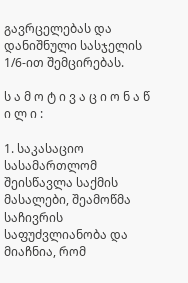გავრცელებას და დანიშნული სასჯელის 1/6-ით შემცირებას.

ს ა მ ო ტ ი ვ ა ც ი ო ნ ა წ ი ლ ი :

1. საკასაციო სასამართლომ შეისწავლა საქმის მასალები, შეამოწმა საჩივრის საფუძვლიანობა და მიაჩნია, რომ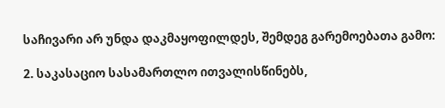საჩივარი არ უნდა დაკმაყოფილდეს, შემდეგ გარემოებათა გამო:

2. საკასაციო სასამართლო ითვალისწინებს,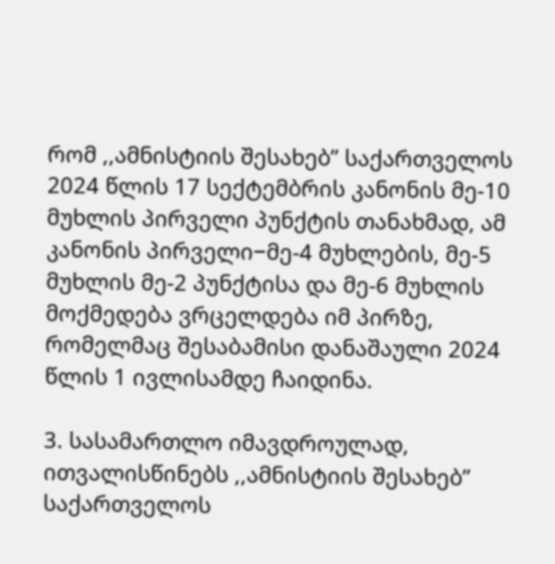რომ ,,ამნისტიის შესახებ” საქართველოს 2024 წლის 17 სექტემბრის კანონის მე-10 მუხლის პირველი პუნქტის თანახმად, ამ კანონის პირველი−მე-4 მუხლების, მე-5 მუხლის მე-2 პუნქტისა და მე-6 მუხლის მოქმედება ვრცელდება იმ პირზე, რომელმაც შესაბამისი დანაშაული 2024 წლის 1 ივლისამდე ჩაიდინა.

3. სასამართლო იმავდროულად, ითვალისწინებს ,,ამნისტიის შესახებ” საქართველოს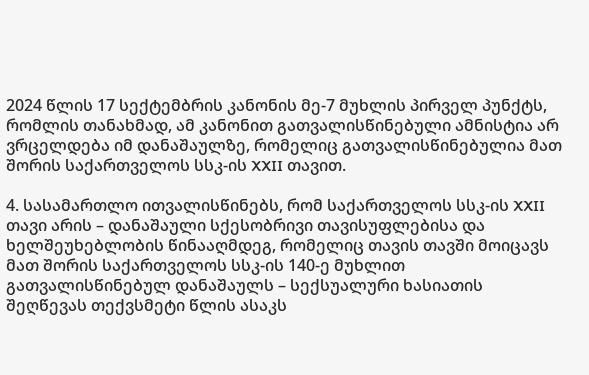2024 წლის 17 სექტემბრის კანონის მე-7 მუხლის პირველ პუნქტს, რომლის თანახმად, ამ კანონით გათვალისწინებული ამნისტია არ ვრცელდება იმ დანაშაულზე, რომელიც გათვალისწინებულია მათ შორის საქართველოს სსკ-ის XXII თავით.

4. სასამართლო ითვალისწინებს, რომ საქართველოს სსკ-ის XXII თავი არის – დანაშაული სქესობრივი თავისუფლებისა და ხელშეუხებლობის წინააღმდეგ, რომელიც თავის თავში მოიცავს მათ შორის საქართველოს სსკ-ის 140-ე მუხლით გათვალისწინებულ დანაშაულს – სექსუალური ხასიათის შეღწევას თექვსმეტი წლის ასაკს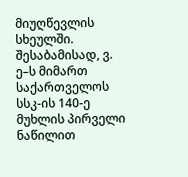მიუღწევლის სხეულში. შესაბამისად, ვ. ე–ს მიმართ საქართველოს სსკ-ის 140-ე მუხლის პირველი ნაწილით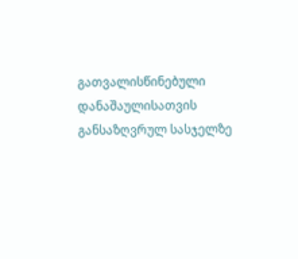გათვალისწინებული დანაშაულისათვის განსაზღვრულ სასჯელზე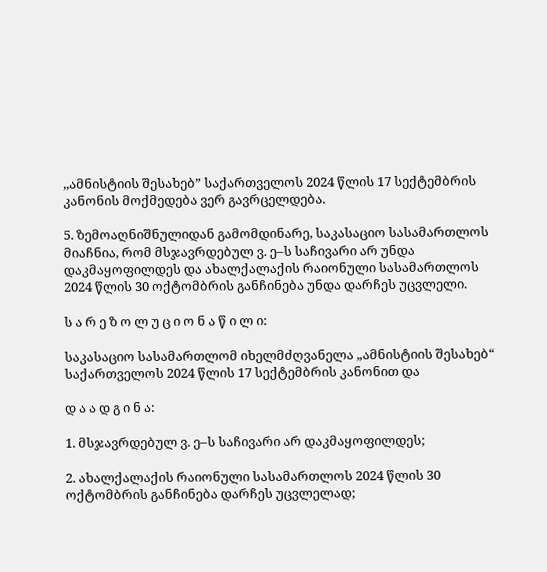,,ამნისტიის შესახებ” საქართველოს 2024 წლის 17 სექტემბრის კანონის მოქმედება ვერ გავრცელდება.

5. ზემოაღნიშნულიდან გამომდინარე, საკასაციო სასამართლოს მიაჩნია, რომ მსჯავრდებულ ვ. ე–ს საჩივარი არ უნდა დაკმაყოფილდეს და ახალქალაქის რაიონული სასამართლოს 2024 წლის 30 ოქტომბრის განჩინება უნდა დარჩეს უცვლელი.

ს ა რ ე ზ ო ლ უ ც ი ო ნ ა წ ი ლ ი:

საკასაციო სასამართლომ იხელმძღვანელა „ამნისტიის შესახებ“ საქართველოს 2024 წლის 17 სექტემბრის კანონით და

დ ა ა დ გ ი ნ ა:

1. მსჯავრდებულ ვ. ე–ს საჩივარი არ დაკმაყოფილდეს;

2. ახალქალაქის რაიონული სასამართლოს 2024 წლის 30 ოქტომბრის განჩინება დარჩეს უცვლელად;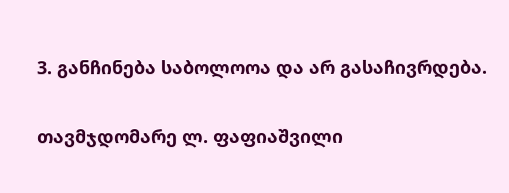3. განჩინება საბოლოოა და არ გასაჩივრდება.

თავმჯდომარე ლ. ფაფიაშვილი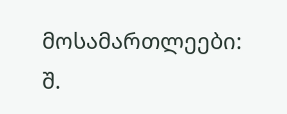მოსამართლეები: შ.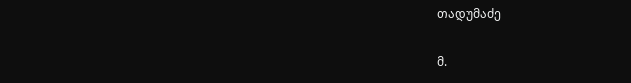თადუმაძე

მ.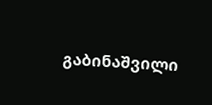გაბინაშვილი